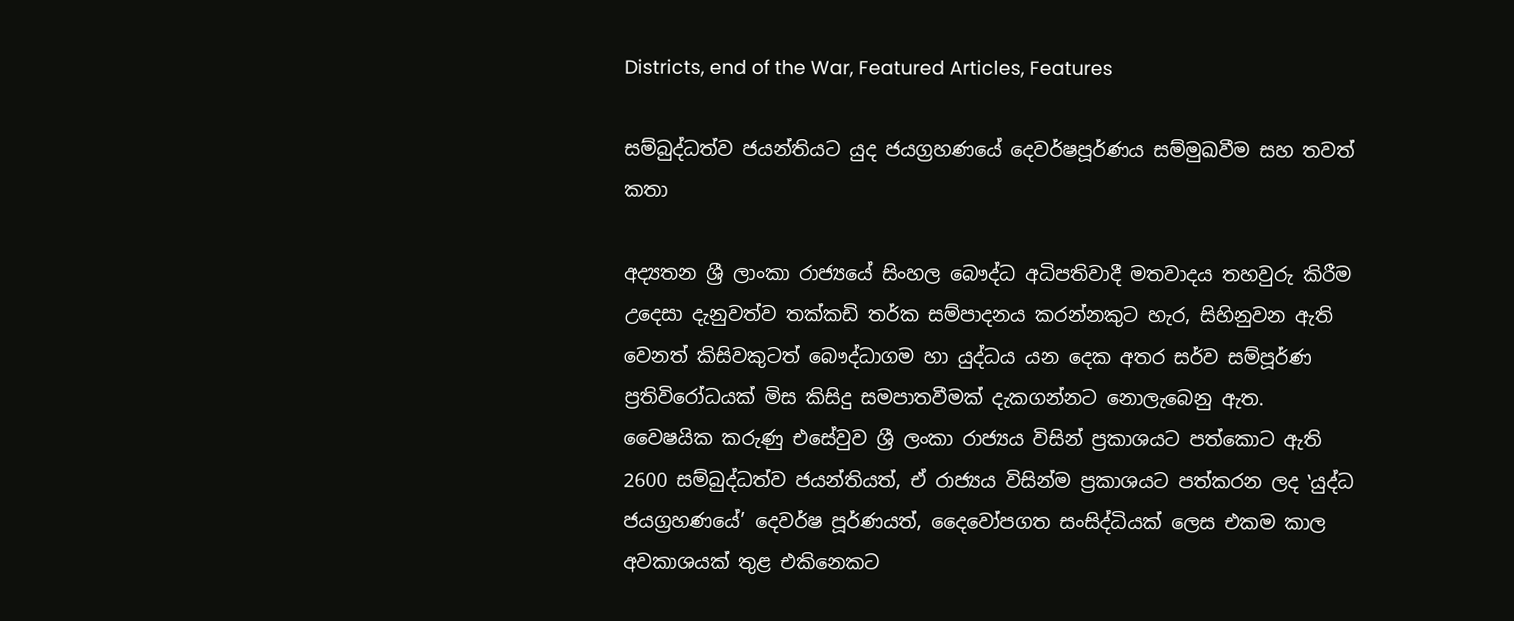Districts, end of the War, Featured Articles, Features

සම්බුද්ධත්ව ජයන්තියට යුද ජයග්‍රහණයේ දෙවර්ෂපූර්ණය සම්මුඛවීම සහ තවත් කතා

අද්‍යතන ශ්‍රී ලාංකා රාජ්‍යයේ සිංහල බෞද්ධ අධිපතිවාදී මතවාදය තහවුරු කිරීම උදෙසා දැනුවත්ව තක්කඩි තර්ක සම්පාදනය කරන්නකුට හැර, සිහිනුවන ඇති වෙනත් කිසිවකුටත් බෞද්ධාගම හා යුද්ධය යන දෙක අතර සර්ව සම්පූර්ණ ප්‍රතිවිරෝධයක් මිස කිසිදු සමපාතවීමක් දැකගන්නට නොලැබෙනු ඇත. වෛෂයික කරුණු එසේවුව ශ්‍රී ලංකා රාජ්‍යය විසින් ප්‍රකාශයට පත්කොට ඇති 2600 සම්බුද්ධත්ව ජයන්තියත්, ඒ රාජ්‍යය විසින්ම ප්‍රකාශයට පත්කරන ලද ‛යුද්ධ ජයග්‍රහණයේ’ දෙවර්ෂ පූර්ණයත්, දෛවෝපගත සංසිද්ධියක් ලෙස එකම කාල අවකාශයක් තුළ එකිනෙකට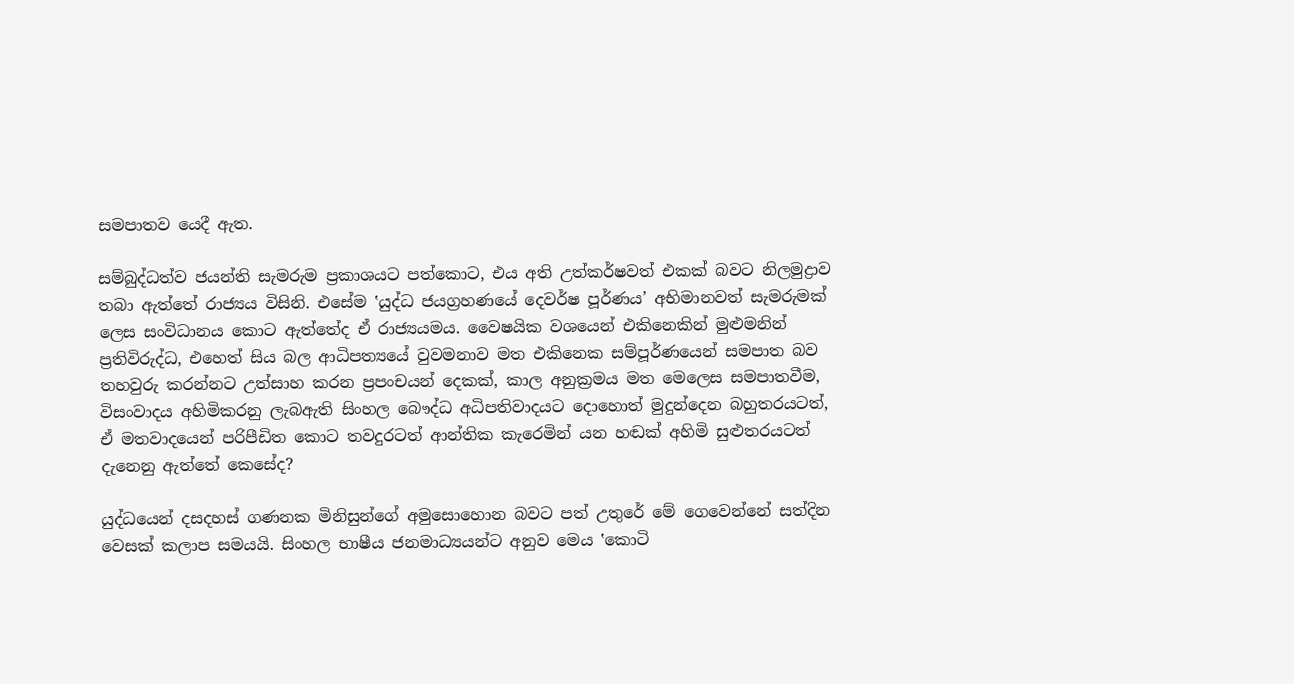සමපාතව යෙදී ඇත.

සම්බුද්ධත්ව ජයන්ති සැමරුම ප්‍රකාශයට පත්කොට, එය අති උත්කර්ෂවත් එකක් බවට නිලමුද්‍රාව තබා ඇත්තේ රාජ්‍යය විසිනි. එසේම ‛යුද්ධ ජයග්‍රහණයේ දෙවර්ෂ පූර්ණය’ අභිමානවත් සැමරුමක් ලෙස සංවිධානය කොට ඇත්තේද ඒ රාජ්‍යයමය. වෛෂයික වශයෙන් එකිනෙකින් මුළුමනින් ප්‍රතිවිරුද්ධ, එහෙත් සිය බල ආධිපත්‍යයේ වුවමනාව මත එකිනෙක සම්පූර්ණයෙන් සමපාත බව තහවුරු කරන්නට උත්සාහ කරන ප්‍රපංචයන් දෙකක්, කාල අනුක්‍රමය මත මෙලෙස සමපාතවීම, විසංවාදය අහිමිකරනු ලැබඇති සිංහල බෞද්ධ අධිපතිවාදයට දොහොත් මුදුන්දෙන බහුතරයටත්, ඒ මතවාදයෙන් පරිපීඩිත කොට තවදුරටත් ආන්තික කැරෙමින් යන හඬක් අහිමි සුළුතරයටත් දැනෙනු ඇත්තේ කෙසේද?

යුද්ධයෙන් දසදහස් ගණනක මිනිසුන්ගේ අමුසොහොන බවට පත් උතුරේ මේ ගෙවෙන්නේ සත්දින වෙසක් කලාප සමයයි. සිංහල භාෂීය ජනමාධ්‍යයන්ට අනුව මෙය ‛කොටි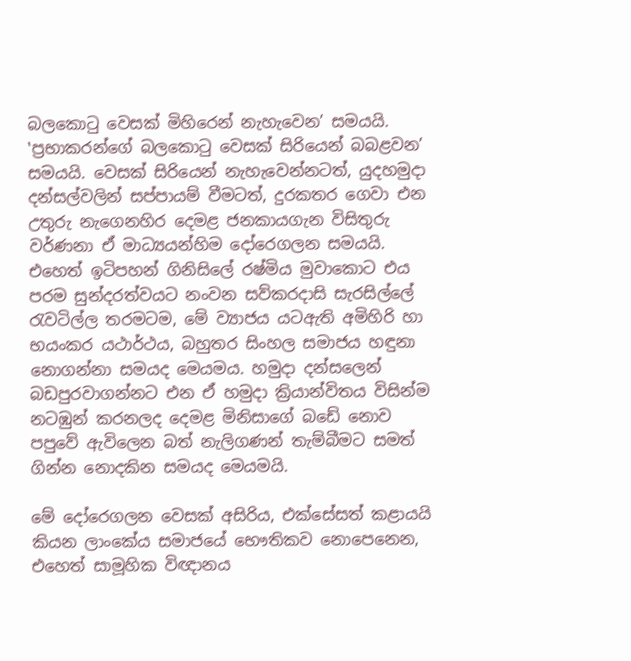බලකොටු වෙසක් මිහිරෙන් නැහැවෙන’ සමයයි. ‛ප්‍රභාකරන්ගේ බලකොටු වෙසක් සිරියෙන් බබළවන’ සමයයි. වෙසක් සිරියෙන් නැහැවෙන්නටත්, යුදහමුදා දන්සල්වලින් සප්පායම් වීමටත්, දුරකතර ගෙවා එන උතුරු නැගෙනහිර දෙමළ ජනකායගැන විසිතුරු වර්ණනා ඒ මාධ්‍යයන්හිම දෝරෙගලන සමයයි. එහෙත් ඉටිපහන් ගිනිසිලේ රෂ්මිය මුවාකොට එය පරම සුන්දරත්වයට නංවන සව්කරදාසි සැරසිල්ලේ රැවටිල්ල තරමටම, මේ ව්‍යාජය යටඇති අමිහිරි හා භයංකර යථාර්ථය, බහුතර සිංහල සමාජය හඳුනා නොගන්නා සමයද මෙයමය. හමුදා දන්සලෙන් බඩපුරවාගන්නට එන ඒ හමුදා ක්‍රියාන්විතය විසින්ම නටඹුන් කරනලද දෙමළ මිනිසාගේ බඩේ නොව පපුවේ ඇවිලෙන බත් නැලිගණන් තැම්බීමට සමත් ගින්න නොදකින සමයද මෙයමයි.

මේ දෝරෙගලන වෙසක් අසිරිය, එක්සේසත් කළායයි කියන ලාංකේය සමාජයේ භෞතිකව නොපෙනෙන, එහෙත් සාමූහික විඥානය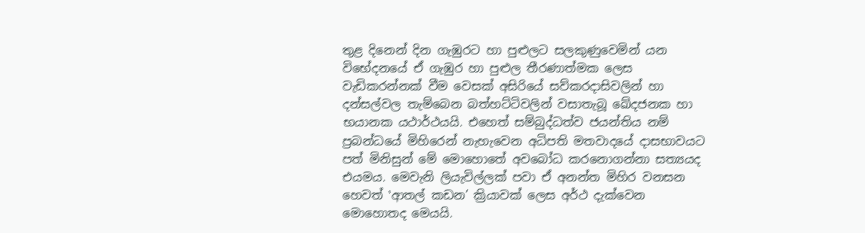තුළ දිනෙන් දින ගැඹුරට හා පුළුලට සලකුණුවෙමින් යන විභේදනයේ ඒ ගැඹුර හා පුළුල තීරණාත්මක ලෙස වැඩිකරන්නක් වීම වෙසක් අසිරියේ සව්කරදාසිවලින් හා දන්සල්වල තැම්බෙන බත්හට්ටිවලින් වසාතැබූ ඛේදජනක හා භයානක යථාර්ථයයි. එහෙත් සම්බුද්ධත්ව ජයන්තිය නම් ප්‍රබන්ධයේ මිහිරෙන් නැහැවෙන අධිපති මතවාදයේ දාසභාවයට පත් මිනිසුන් මේ මොහොතේ අවබෝධ කරනොගන්නා සත්‍යයද එයමය. මෙවැනි ලියැවිල්ලක් පවා ඒ අනන්ත මිහිර වනසන හෙවත් ‛ආතල් කඩන’ ක්‍රියාවක් ලෙස අර්ථ දැක්වෙන මොහොතද මෙයයි.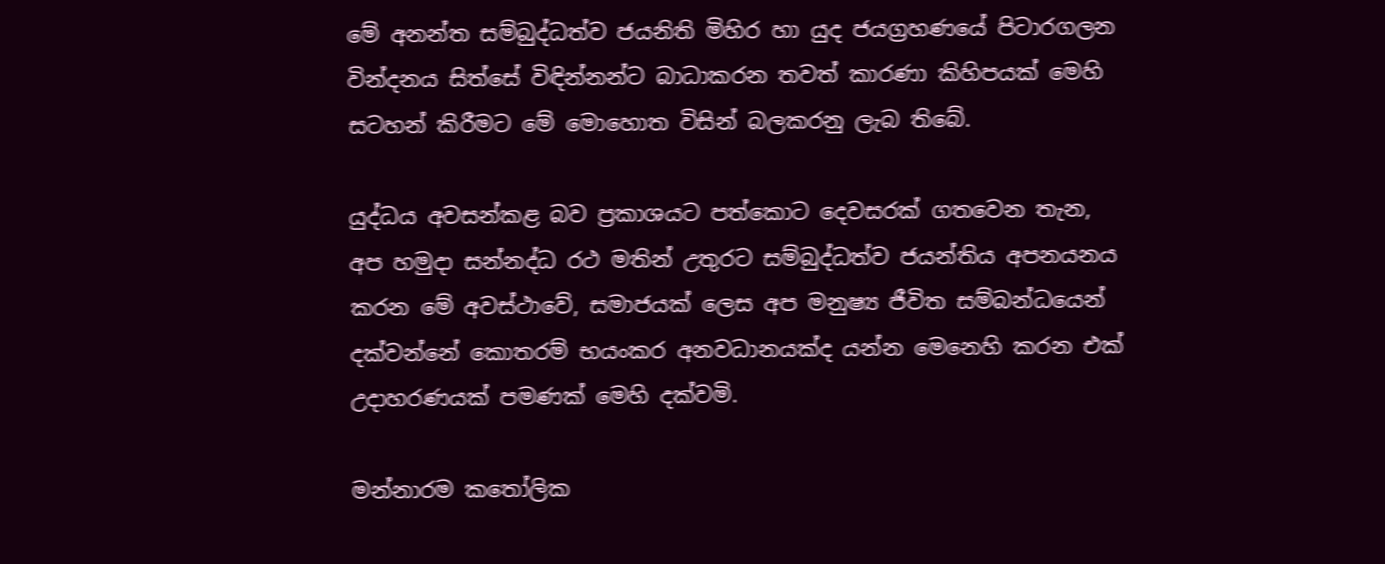මේ අනන්ත සම්බුද්ධත්ව ජයනිති මිහිර හා යුද ජයග්‍රහණයේ පිටාරගලන වින්දනය සිත්සේ විඳින්නන්ට බාධාකරන තවත් කාරණා කිහිපයක් මෙහි සටහන් කිරීමට මේ මොහොත විසින් බලකරනු ලැබ තිබේ.

යුද්ධය අවසන්කළ බව ප්‍රකාශයට පත්කොට දෙවසරක් ගතවෙන තැන, අප හමුදා සන්නද්ධ රථ මතින් උතුරට සම්බුද්ධත්ව ජයන්තිය අපනයනය කරන මේ අවස්ථාවේ, සමාජයක් ලෙස අප මනුෂ්‍ය ජීවිත සම්බන්ධයෙන් දක්වන්නේ කොතරම් භයංකර අනවධානයක්ද යන්න මෙනෙහි කරන එක් උදාහරණයක් පමණක් මෙහි දක්වමි.

මන්නාරම කතෝලික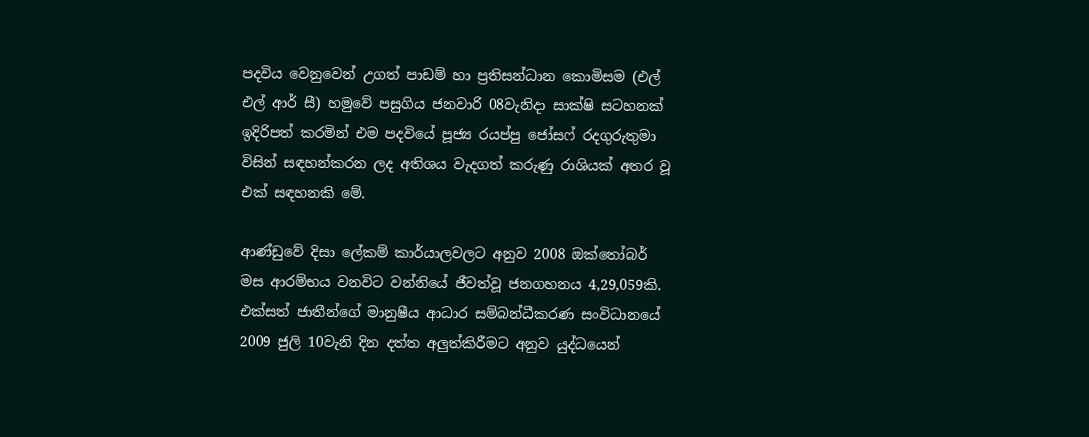පදවිය වෙනුවෙන් උගත් පාඩම් හා ප්‍රතිසන්ධාන කොමිසම (එල් එල් ආර් සී) හමුවේ පසුගිය ජනවාරි 08වැනිදා සාක්ෂි සටහනක් ඉදිරිපත් කරමින් එම පදවියේ පූජ්‍ය රයප්පු ජෝසෆ් රදගුරුතුමා විසින් සඳහන්කරන ලද අතිශය වැදගත් කරුණු රාශියක් අතර වූ එක් සඳහනකි මේ.

ආණ්ඩුවේ දිසා ලේකම් කාර්යාලවලට අනුව 2008 ඔක්තෝබර් මස ආරම්භය වනවිට වන්නියේ ජීවත්වූ ජනගහනය 4,29,059කි. එක්සත් ජාතීන්ගේ මානුෂීය ආධාර සම්බන්ධීකරණ සංවිධානයේ 2009 ජුලි 10වැනි දින දත්ත අලුත්කිරීමට අනුව යුද්ධයෙන්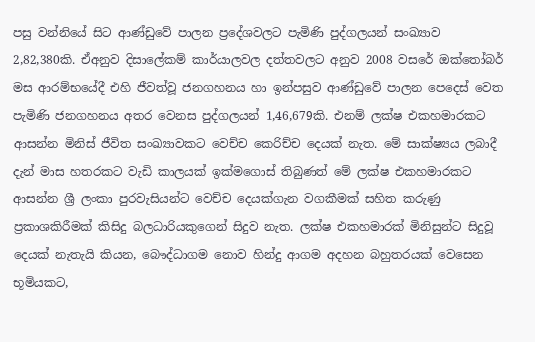පසු වන්නියේ සිට ආණ්ඩුවේ පාලන ප්‍රදේශවලට පැමිණි පුද්ගලයන් සංඛ්‍යාව 2,82,380කි. ඒඅනුව දිසාලේකම් කාර්යාලවල දත්තවලට අනුව 2008 වසරේ ඔක්තෝබර් මස ආරම්භයේදී එහි ජීවත්වූ ජනගහනය හා ඉන්පසුව ආණ්ඩුවේ පාලන පෙදෙස් වෙත පැමිණි ජනගහනය අතර වෙනස පුද්ගලයන් 1,46,679කි. එනම් ලක්ෂ එකහමාරකට ආසන්න මිනිස් ජීවිත සංඛ්‍යාවකට වෙච්ච කෙරිච්ච දෙයක් නැත. මේ සාක්ෂ්‍යය ලබාදී දැන් මාස හතරකට වැඩි කාලයක් ඉක්මගොස් තිබුණත් මේ ලක්ෂ එකහමාරකට ආසන්න ශ්‍රී ලංකා පුරවැසියන්ට වෙච්ච දෙයක්ගැන වගකීමක් සහිත කරුණු ප්‍රකාශකිරීමක් කිසිදු බලධාරියකුගෙන් සිදුව නැත. ලක්ෂ එකහමාරක් මිනිසුන්ට සිදුවූ දෙයක් නැතැයි කියන, බෞද්ධාගම නොව හින්දු ආගම අදහන බහුතරයක් වෙසෙන භූමියකට,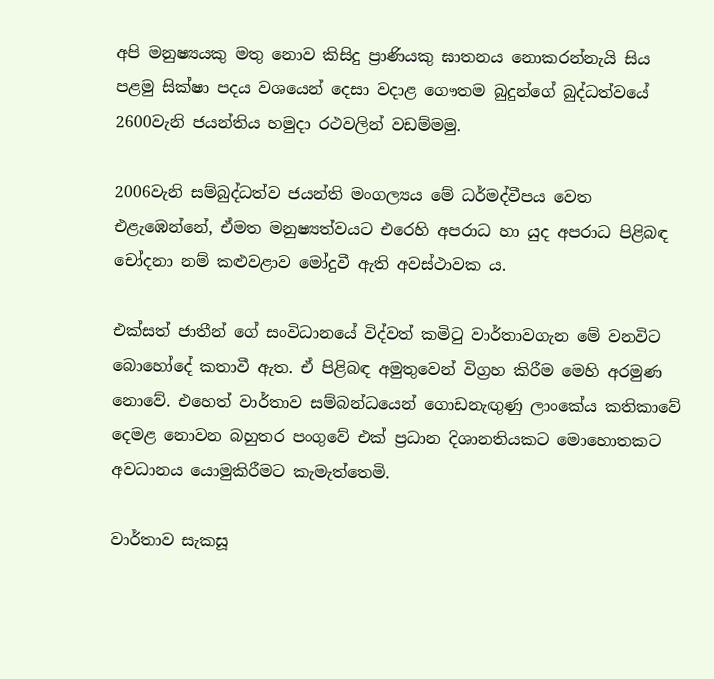අපි මනුෂ්‍යයකු මතු නොව කිසිදු ප්‍රාණියකු ඝාතනය නොකරන්නැයි සිය පළමු සික්ෂා පදය වශයෙන් දෙසා වදාළ ගෞතම බුදුන්ගේ බුද්ධත්වයේ 2600වැනි ජයන්තිය හමුදා රථවලින් වඩම්මමු.

2006වැනි සම්බුද්ධත්ව ජයන්ති මංගල්‍යය මේ ධර්මද්වීපය වෙත එළැඹෙන්නේ, ඒමත මනුෂ්‍යත්වයට එරෙහි අපරාධ හා යුද අපරාධ පිළිබඳ චෝදනා නම් කළුවළාව මෝදුවී ඇති අවස්ථාවක ය.

එක්සත් ජාතීන් ගේ සංවිධානයේ විද්වත් කමිටු වාර්තාවගැන මේ වනවිට බොහෝදේ කතාවී ඇත. ඒ පිළිබඳ අමුතුවෙන් විග්‍රහ කිරීම මෙහි අරමුණ නොවේ. එහෙත් වාර්තාව සම්බන්ධයෙන් ගොඩනැඟුණු ලාංකේය කතිකාවේ දෙමළ නොවන බහුතර පංගුවේ එක් ප්‍රධාන දිශානතියකට මොහොතකට අවධානය යොමුකිරීමට කැමැත්තෙමි.

වාර්තාව සැකසූ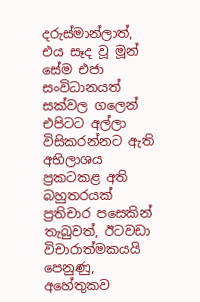දරුස්මාන්ලාත්, එය සෑද වූ මූන් සේම එජා සංවිධානයත් සක්වල ගලෙන් එපිටට අල්ලා විසිකරන්නට ඇති අභිලාශය ප්‍රකටකළ අති බහුතරයක් ප්‍රතිචාර පසෙකින් තැබුවත්, ඊටවඩා විචාරාත්මකයයි පෙනුණු, අහේතුකව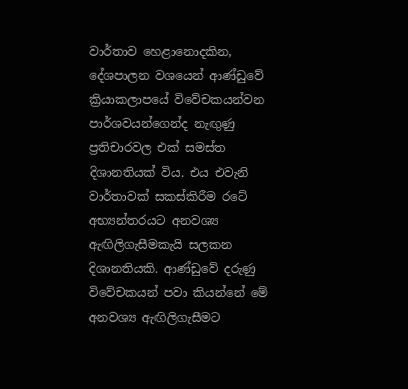වාර්තාව හෙළානොදකින, දේශපාලන වශයෙන් ආණ්ඩුවේ ක්‍රියාකලාපයේ විවේචකයන්වන පාර්ශවයන්ගෙන්ද නැඟුණු ප්‍රතිචාරවල එක් සමස්ත දිශානතියක් විය. එය එවැනි වාර්තාවක් සකස්කිරීම රටේ අභ්‍යන්තරයට අනවශ්‍ය ඇඟිලිගැසීමකැයි සලකන දිශානතියකි. ආණ්ඩුවේ දරුණු විවේචකයන් පවා කියන්නේ මේ අනවශ්‍ය ඇඟිලිගැසීමට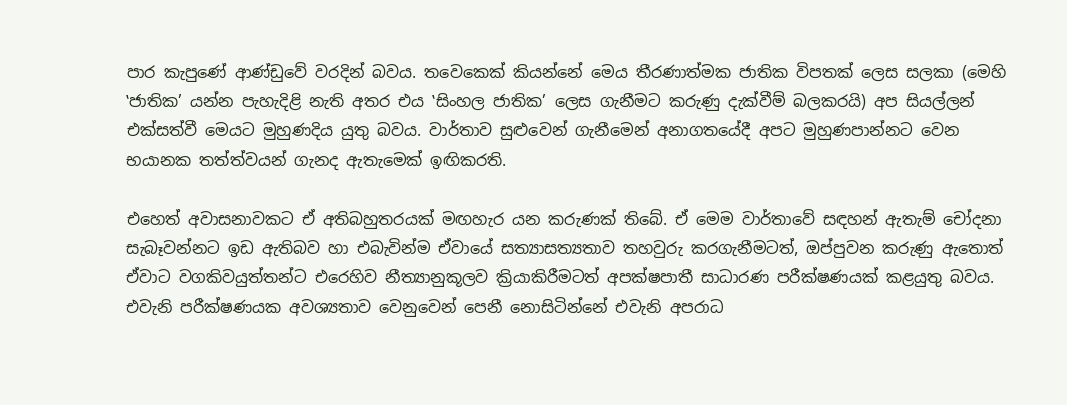පාර කැපුණේ ආණ්ඩුවේ වරදින් බවය. තවෙකෙක් කියන්නේ මෙය තීරණාත්මක ජාතික විපතක් ලෙස සලකා (මෙහි ‛ජාතික’ යන්න පැහැදිළි නැති අතර එය ‛සිංහල ජාතික’ ලෙස ගැනීමට කරුණු දැක්වීම් බලකරයි) අප සියල්ලන් එක්සත්වී මෙයට මුහුණදිය යුතු බවය. වාර්තාව සුළුවෙන් ගැනීමෙන් අනාගතයේදී අපට මුහුණපාන්නට වෙන භයානක තත්ත්වයන් ගැනද ඇතැමෙක් ඉඟිකරති.

එහෙත් අවාසනාවකට ඒ අතිබහුතරයක් මඟහැර යන කරුණක් තිබේ. ඒ මෙම වාර්තාවේ සඳහන් ඇතැම් චෝදනා සැබෑවන්නට ඉඩ ඇතිබව හා එබැවින්ම ඒවායේ සත්‍යාසත්‍යතාව තහවුරු කරගැනීමටත්, ඔප්පුවන කරුණු ඇතොත් ඒවාට වගකිවයුත්තන්ට එරෙහිව නීත්‍යානුකූලව ක්‍රියාකිරීමටත් අපක්ෂපාතී සාධාරණ පරීක්ෂණයක් කළයුතු බවය. එවැනි පරීක්ෂණයක අවශ්‍යතාව වෙනුවෙන් පෙනී නොසිටින්නේ එවැනි අපරාධ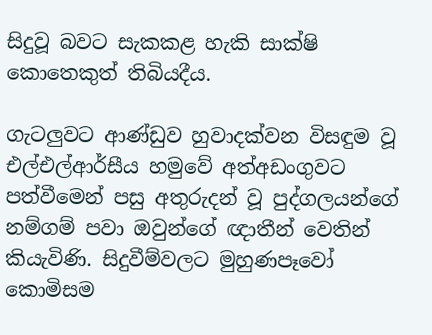සිදුවූ බවට සැකකළ හැකි සාක්ෂි කොතෙකුත් තිබියදීය.

ගැටලුවට ආණ්ඩුව හුවාදක්වන විසඳුම වූ එල්එල්ආර්සීය හමුවේ අත්අඩංගුවට පත්වීමෙන් පසු අතුරුදන් වූ පුද්ගලයන්ගේ නම්ගම් පවා ඔවුන්ගේ ඥාතීන් වෙතින් කියැවිණි. සිදුවීම්වලට මුහුණපෑවෝ කොමිසම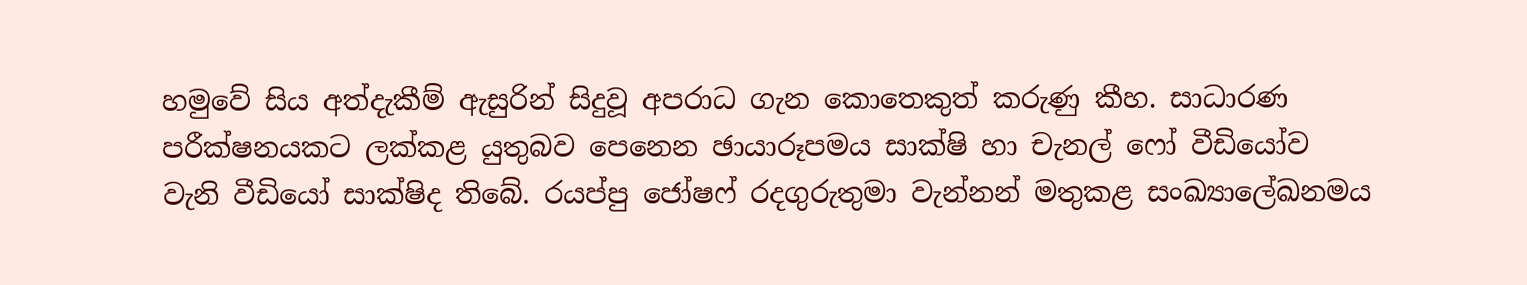හමුවේ සිය අත්දැකීම් ඇසුරින් සිදුවූ අපරාධ ගැන කොතෙකුත් කරුණු කීහ. සාධාරණ පරීක්ෂනයකට ලක්කළ යුතුබව පෙනෙන ඡායාරූපමය සාක්ෂි හා චැනල් ෆෝ වීඩියෝව වැනි වීඩියෝ සාක්ෂිද තිබේ. රයප්පු ජෝෂෆ් රදගුරුතුමා වැන්නන් මතුකළ සංඛ්‍යාලේඛනමය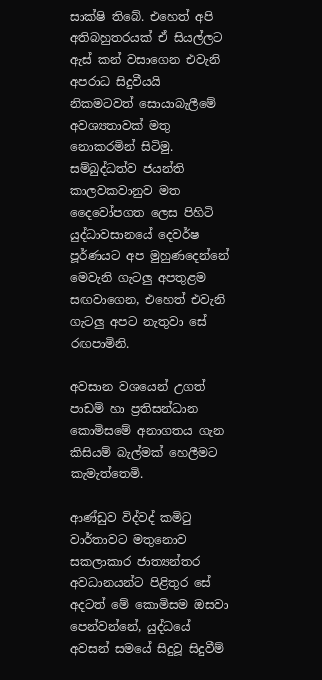සාක්ෂි තිබේ. එහෙත් අපි අතිබහුතරයක් ඒ සියල්ලට ඇස් කන් වසාගෙන එවැනි අපරාධ සිදුවීයයි නිකමටවත් සොයාබැලීමේ අවශ්‍යතාවක් මතු නොකරමින් සිටිමු. සම්බුද්ධත්ව ජයන්ති කාලවකවානුව මත දෛවෝපගත ලෙස පිහිටි යුද්ධාවසානයේ දෙවර්ෂ පූර්ණයට අප මුහුණදෙන්නේ මෙවැනි ගැටලු අපතුළම සඟවාගෙන, එහෙත් එවැනි ගැටලු අපට නැතුවා සේ රඟපාමිනි.

අවසාන වශයෙන් උගත් පාඩම් හා ප්‍රතිසන්ධාන කොමිසමේ අනාගතය ගැන කිසියම් බැල්මක් හෙලීමට කැමැත්තෙමි.

ආණ්ඩුව විද්වද් කමිටු වාර්තාවට මතුනොව සකලාකාර ජාත්‍යන්තර අවධානයන්ට පිළිතුර සේ අදටත් මේ කොමිසම ඔසවා පෙන්වන්නේ, යුද්ධයේ අවසන් සමයේ සිදුවූ සිදුවීම්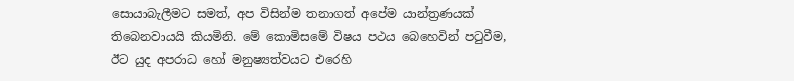සොයාබැලීමට සමත්, අප විසින්ම තනාගත් අපේම යාන්ත්‍රණයක් තිබෙනවායයි කියමිනි. මේ කොමිසමේ විෂය පථය බෙහෙවින් පටුවීම, ඊට යුද අපරාධ හෝ මනුෂ්‍යත්වයට එරෙහි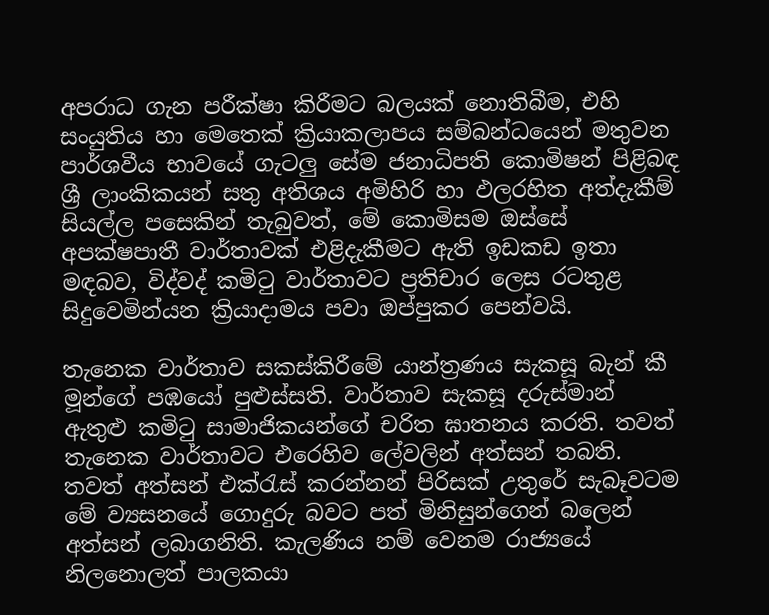අපරාධ ගැන පරීක්ෂා කිරීමට බලයක් නොතිබීම, එහි සංයුතිය හා මෙතෙක් ක්‍රියාකලාපය සම්බන්ධයෙන් මතුවන පාර්ශවීය භාවයේ ගැටලු සේම ජනාධිපති කොමිෂන් පිළිබඳ ශ්‍රී ලාංකිකයන් සතු අතිශය අමිහිරි හා ඵලරහිත අත්දැකීම් සියල්ල පසෙකින් තැබුවත්, මේ කොමිසම ඔස්සේ අපක්ෂපාතී වාර්තාවක් එළිදැකීමට ඇති ඉඩකඩ ඉතා මඳබව, විද්වද් කමිටු වාර්තාවට ප්‍රතිචාර ලෙස රටතුළ සිදුවෙමින්යන ක්‍රියාදාමය පවා ඔප්පුකර පෙන්වයි.

තැනෙක වාර්තාව සකස්කිරීමේ යාන්ත්‍රණය සැකසූ බැන් කී මූන්ගේ පඹයෝ පුළුස්සති. වාර්තාව සැකසූ දරුස්මාන් ඇතුළු කමිටු සාමාජිකයන්ගේ චරිත ඝාතනය කරති. තවත් තැනෙක වාර්තාවට එරෙහිව ලේවලින් අත්සන් තබති. තවත් අත්සන් එක්රැස් කරන්නන් පිරිසක් උතුරේ සැබෑවටම මේ ව්‍යසනයේ ගොදුරු බවට පත් මිනිසුන්ගෙන් බලෙන් අත්සන් ලබාගනිති. කැලණිය නම් වෙනම රාජ්‍යයේ නිලනොලත් පාලකයා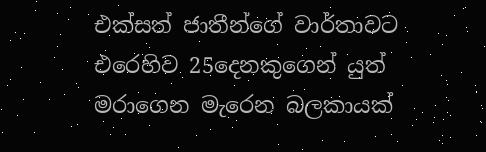එක්සත් ජාතීන්ගේ වාර්තාවට එරෙහිව 25දෙනකුගෙන් යුත් මරාගෙන මැරෙන බලකායක්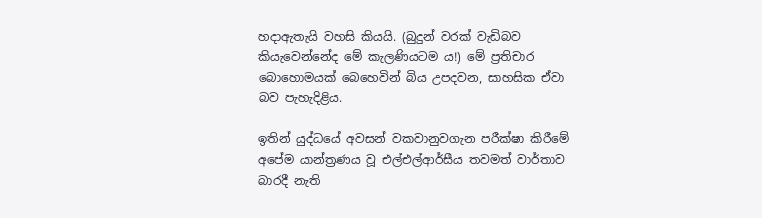හදාඇතැයි වහසි කියයි. (බුදුන් වරක් වැඩිබව කියැවෙන්නේද මේ කැලණියටම ය!) මේ ප්‍රතිචාර බොහොමයක් බෙහෙවින් බිය උපදවන, සාහසික ඒවා බව පැහැදිළිය.

ඉතින් යුද්ධයේ අවසන් වකවානුවගැන පරීක්ෂා කිරීමේ අපේම යාන්ත්‍රණය වූ එල්එල්ආර්සීය තවමත් වාර්තාව බාරදී නැති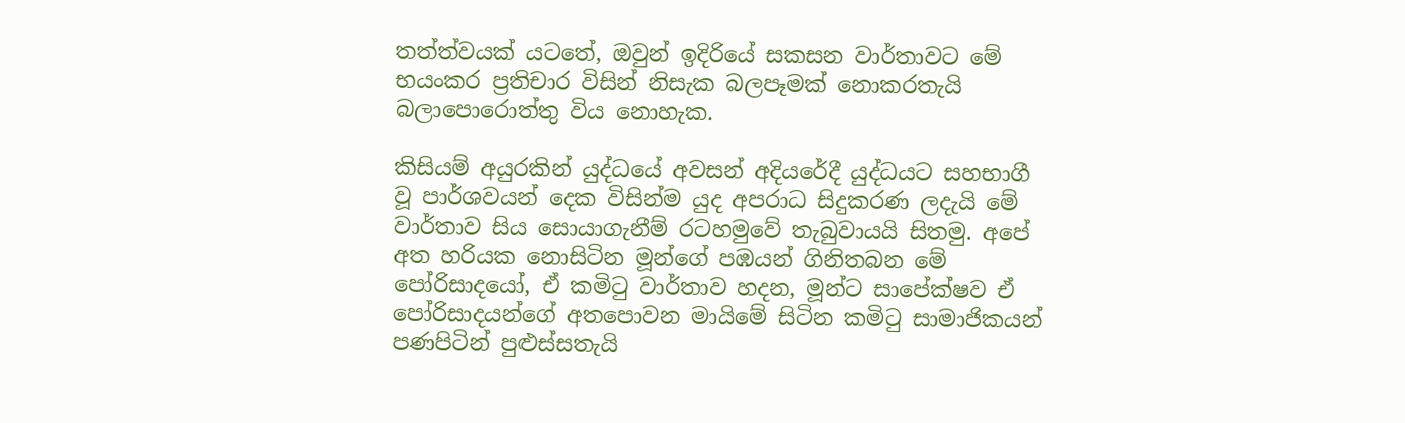තත්ත්වයක් යටතේ, ඔවුන් ඉදිරියේ සකසන වාර්තාවට මේ භයංකර ප්‍රතිචාර විසින් නිසැක බලපෑමක් නොකරතැයි බලාපොරොත්තු විය නොහැක.

කිසියම් අයුරකින් යුද්ධයේ අවසන් අදියරේදී යුද්ධයට සහභාගී වූ පාර්ශවයන් දෙක විසින්ම යුද අපරාධ සිදුකරණ ලදැයි මේ වාර්තාව සිය සොයාගැනීම් රටහමුවේ තැබුවායයි සිතමු. අපේ අත හරියක නොසිටින මූන්ගේ පඹයන් ගිනිතබන මේ පෝරිසාදයෝ, ඒ කමිටු වාර්තාව හදන, මූන්ට සාපේක්ෂව ඒ පෝරිසාදයන්ගේ අතපොවන මායිමේ සිටින කමිටු සාමාජිකයන් පණපිටින් පුළුස්සතැයි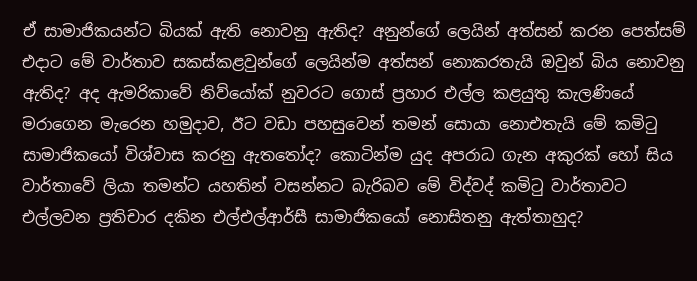ඒ සාමාජිකයන්ට බියක් ඇති නොවනු ඇතිද? අනුන්ගේ ලෙයින් අත්සන් කරන පෙත්සම් එදාට මේ වාර්තාව සකස්කළවුන්ගේ ලෙයින්ම අත්සන් නොකරතැයි ඔවුන් බිය නොවනු ඇතිද? අද ඇමරිකාවේ නිව්යෝක් නුවරට ගොස් ප්‍රහාර එල්ල කළයුතු කැලණියේ මරාගෙන මැරෙන හමුදාව, ඊට වඩා පහසුවෙන් තමන් සොයා නොඑතැයි මේ කමිටු සාමාජිකයෝ විශ්වාස කරනු ඇතතෝද? කොටින්ම යුද අපරාධ ගැන අකුරක් හෝ සිය වාර්තාවේ ලියා තමන්ට යහතින් වසන්නට බැරිබව මේ විද්වද් කමිටු වාර්තාවට එල්ලවන ප්‍රතිචාර දකින එල්එල්ආර්සී සාමාජිකයෝ නොසිතනු ඇත්තාහුද?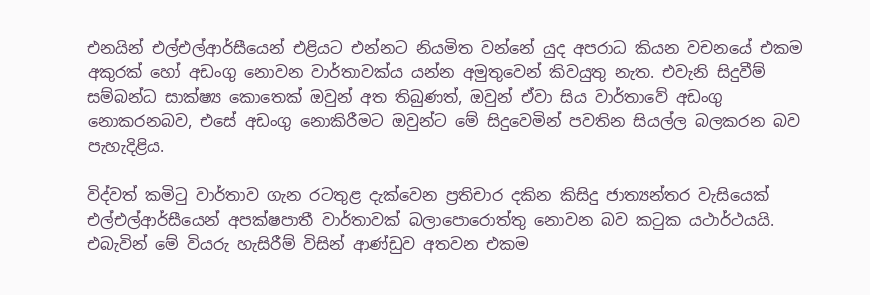එනයින් එල්එල්ආර්සීයෙන් එළියට එන්නට නියමිත වන්නේ යුද අපරාධ කියන වචනයේ එකම අකුරක් හෝ අඩංගු නොවන වාර්තාවක්ය යන්න අමුතුවෙන් කිවයුතු නැත. එවැනි සිදුවීම් සම්බන්ධ සාක්ෂ්‍ය කොතෙක් ඔවුන් අත තිබුණත්, ඔවුන් ඒවා සිය වාර්තාවේ අඩංගු නොකරනබව, එසේ අඩංගු නොකිරීමට ඔවුන්ට මේ සිදුවෙමින් පවතින සියල්ල බලකරන බව පැහැදිළිය.

විද්වත් කමිටු වාර්තාව ගැන රටතුළ දැක්වෙන ප්‍රතිචාර දකින කිසිදු ජාත්‍යන්තර වැසියෙක් එල්එල්ආර්සීයෙන් අපක්ෂපාතී වාර්තාවක් බලාපොරොත්තු නොවන බව කටුක යථාර්ථයයි. එබැවින් මේ වියරු හැසිරීම් විසින් ආණ්ඩුව අතවන එකම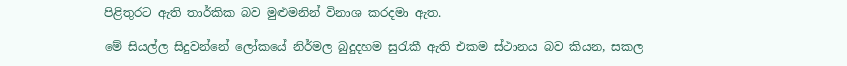පිළිතුරට ඇති තාර්කික බව මුළුමනින් විනාශ කරදමා ඇත.

මේ සියල්ල සිදුවන්නේ ලෝකයේ නිර්මල බුදුදහම සුරැකී ඇති එකම ස්ථානය බව කියන, සකල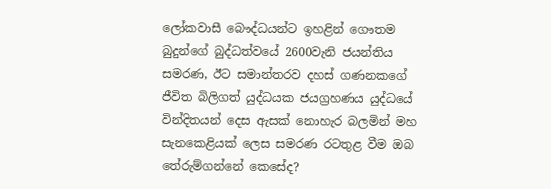ලෝකවාසී බෞද්ධයන්ට ඉහළින් ගෞතම බුදුන්ගේ බුද්ධත්වයේ 2600වැනි ජයන්තිය සමරණ, ඊට සමාන්තරව දහස් ගණනකගේ ජීවිත බිලිගත් යුද්ධයක ජයග්‍රහණය යුද්ධයේ වින්දිතයන් දෙස ඇසක් නොහැර බලමින් මහ සැනකෙළියක් ලෙස සමරණ රටතුළ වීම ඔබ තේරුම්ගන්නේ කෙසේද?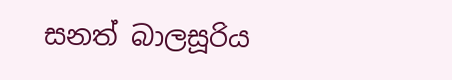සනත් බාලසූරිය